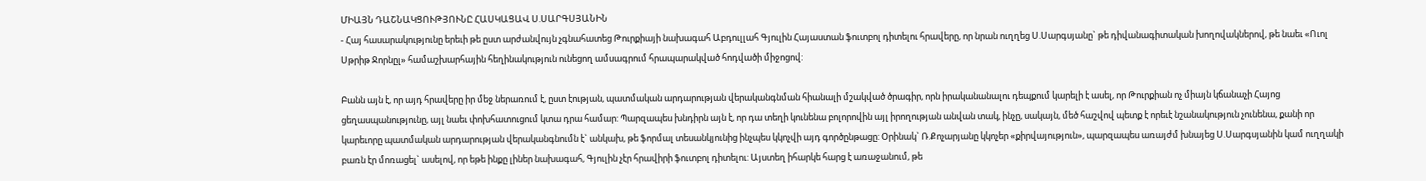ՄԻԱՅՆ ԴԱՇՆԱԿՑՈՒԹՅՈՒՆԸ ՀԱՍԿԱՑԱՎ Ս.ՍԱՐԳՍՅԱՆԻՆ
- Հայ հասարակությունը երեւի թե ըստ արժանվույն չգնահատեց Թուրքիայի նախագահ Աբդուլլահ Գյուլին Հայաստան ֆուտբոլ դիտելու հրավերը, որ նրան ուղղեց Ս.Սարգսյանը` թե դիվանագիտական խողովակներով, թե նաեւ «Ուոլ Սթրիթ Ջորնըլ» համաշխարհային հեղինակություն ունեցող ամսագրում հրապարակված հոդվածի միջոցով:

Բանն այն է, որ այդ հրավերը իր մեջ ներառում է, ըստ էության, պատմական արդարության վերականգնման հիանալի մշակված ծրագիր, որն իրականանալու դեպքում կարելի է ասել, որ Թուրքիան ոչ միայն կճանաչի Հայոց ցեղասպանությունը, այլ նաեւ փոխհատուցում կտա դրա համար: Պարզապես խնդիրն այն է, որ դա տեղի կունենա բոլորովին այլ իրողության անվան տակ, ինչը, սակայն, մեծ հաշվով պետք է որեւէ նշանակություն չունենա, քանի որ կարեւորը պատմական արդարության վերականգնումն է` անկախ, թե ֆորմալ տեսանկյունից ինչպես կկոչվի այդ գործընթացը: Օրինակ` Ռ.Քոչարյանը կկոչեր «քիրվայություն», պարզապես առայժմ խնայեց Ս.Սարգսյանին կամ ուղղակի բառն էր մոռացել` ասելով, որ եթե ինքը լիներ նախագահ, Գյուլին չէր հրավիրի ֆուտբոլ դիտելու: Այստեղ իհարկե հարց է առաջանում, թե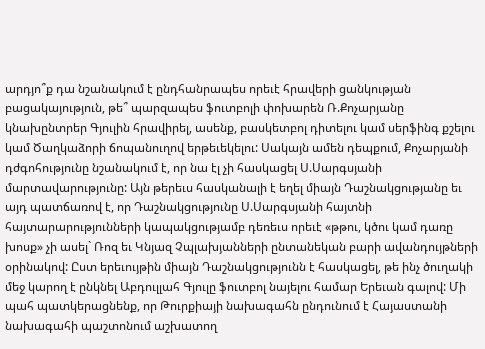արդյո՞ք դա նշանակում է ընդհանրապես որեւէ հրավերի ցանկության բացակայություն, թե՞ պարզապես ֆուտբոլի փոխարեն Ռ.Քոչարյանը կնախընտրեր Գյուլին հրավիրել, ասենք, բասկետբոլ դիտելու կամ սերֆինգ քշելու կամ Ծաղկաձորի ճոպանուղով երթեւեկելու: Սակայն ամեն դեպքում, Քոչարյանի դժգոհությունը նշանակում է, որ նա էլ չի հասկացել Ս.Սարգսյանի մարտավարությունը: Այն թերեւս հասկանալի է եղել միայն Դաշնակցությանը եւ այդ պատճառով է, որ Դաշնակցությունը Ս.Սարգսյանի հայտնի հայտարարությունների կապակցությամբ դեռեւս որեւէ «թթու, կծու կամ դառը խոսք» չի ասել` Ռոզ եւ Կնյազ Չպլախյանների ընտանեկան բարի ավանդույթների օրինակով: Ըստ երեւույթին միայն Դաշնակցությունն է հասկացել, թե ինչ ծուղակի մեջ կարող է ընկնել Աբդուլլահ Գյուլը ֆուտբոլ նայելու համար Երեւան գալով: Մի պահ պատկերացնենք, որ Թուրքիայի նախագահն ընդունում է Հայաստանի նախագահի պաշտոնում աշխատող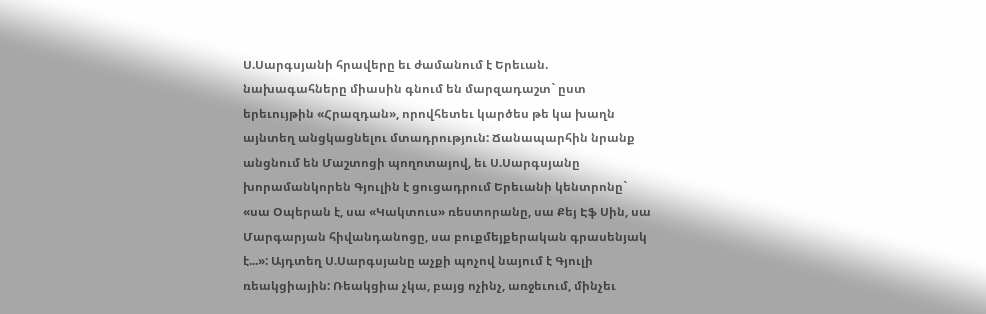Ս.Սարգսյանի հրավերը եւ ժամանում է Երեւան. նախագահները միասին գնում են մարզադաշտ` ըստ երեւույթին «Հրազդան», որովհետեւ կարծես թե կա խաղն այնտեղ անցկացնելու մտադրություն: Ճանապարհին նրանք անցնում են Մաշտոցի պողոտայով, եւ Ս.Սարգսյանը խորամանկորեն Գյուլին է ցուցադրում Երեւանի կենտրոնը` «սա Օպերան է, սա «Կակտուս» ռեստորանը, սա Քեյ Էֆ Սին, սա Մարգարյան հիվանդանոցը, սա բուքմեյքերական գրասենյակ է...»: Այդտեղ Ս.Սարգսյանը աչքի պոչով նայում է Գյուլի ռեակցիային: Ռեակցիա չկա, բայց ոչինչ, առջեւում, մինչեւ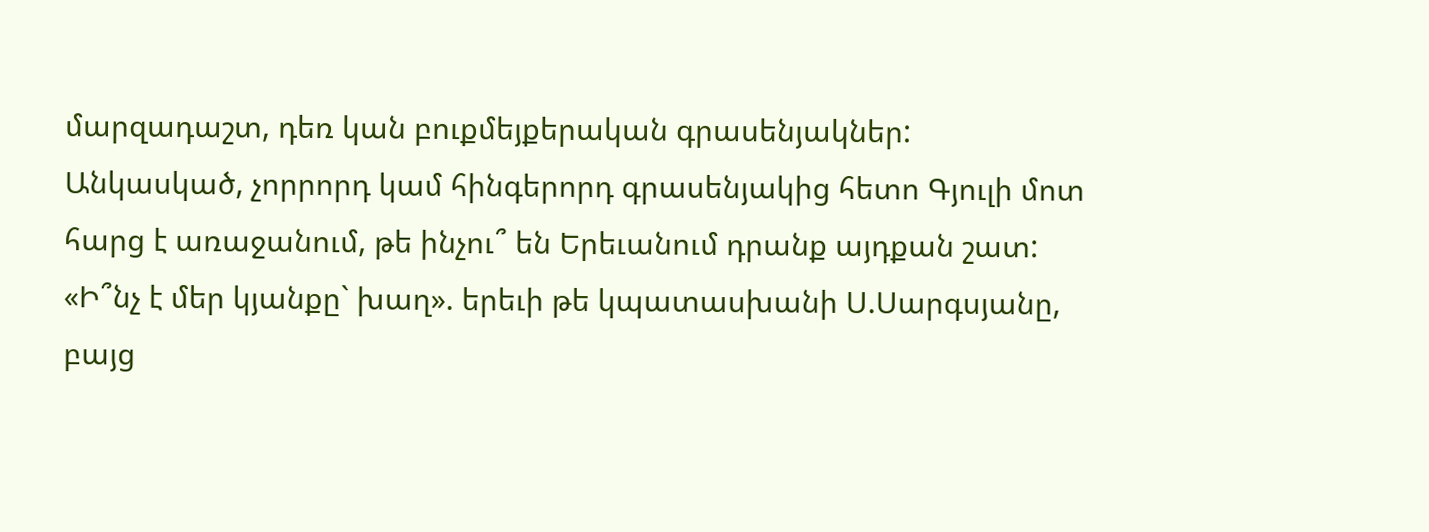մարզադաշտ, դեռ կան բուքմեյքերական գրասենյակներ: Անկասկած, չորրորդ կամ հինգերորդ գրասենյակից հետո Գյուլի մոտ հարց է առաջանում, թե ինչու՞ են Երեւանում դրանք այդքան շատ: «Ի՞նչ է մեր կյանքը` խաղ». երեւի թե կպատասխանի Ս.Սարգսյանը, բայց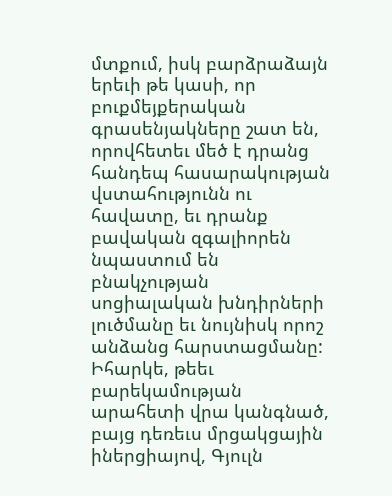մտքում, իսկ բարձրաձայն երեւի թե կասի, որ բուքմեյքերական գրասենյակները շատ են, որովհետեւ մեծ է դրանց հանդեպ հասարակության վստահությունն ու հավատը, եւ դրանք բավական զգալիորեն նպաստում են բնակչության սոցիալական խնդիրների լուծմանը եւ նույնիսկ որոշ անձանց հարստացմանը: Իհարկե, թեեւ բարեկամության արահետի վրա կանգնած, բայց դեռեւս մրցակցային իներցիայով, Գյուլն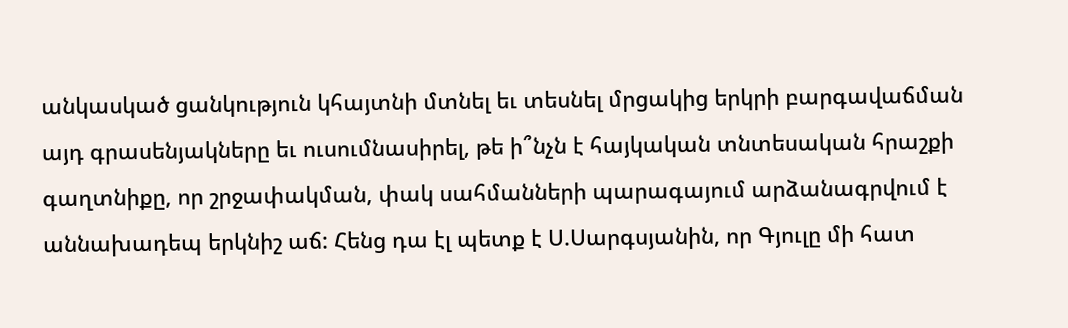անկասկած ցանկություն կհայտնի մտնել եւ տեսնել մրցակից երկրի բարգավաճման այդ գրասենյակները եւ ուսումնասիրել, թե ի՞նչն է հայկական տնտեսական հրաշքի գաղտնիքը, որ շրջափակման, փակ սահմանների պարագայում արձանագրվում է աննախադեպ երկնիշ աճ: Հենց դա էլ պետք է Ս.Սարգսյանին, որ Գյուլը մի հատ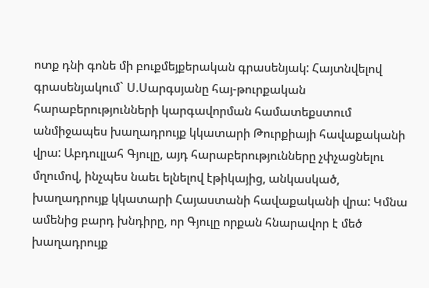ոտք դնի գոնե մի բուքմեյքերական գրասենյակ: Հայտնվելով գրասենյակում` Ս.Սարգսյանը հայ-թուրքական հարաբերությունների կարգավորման համատեքստում անմիջապես խաղադրույք կկատարի Թուրքիայի հավաքականի վրա: Աբդուլլահ Գյուլը, այդ հարաբերությունները չփչացնելու մղումով, ինչպես նաեւ ելնելով էթիկայից, անկասկած, խաղադրույք կկատարի Հայաստանի հավաքականի վրա: Կմնա ամենից բարդ խնդիրը, որ Գյուլը որքան հնարավոր է մեծ խաղադրույք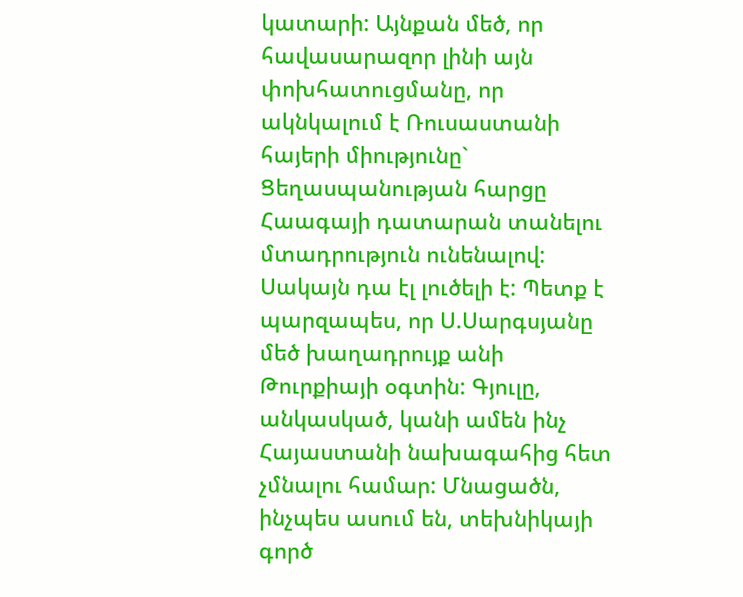կատարի: Այնքան մեծ, որ հավասարազոր լինի այն փոխհատուցմանը, որ ակնկալում է Ռուսաստանի հայերի միությունը` Ցեղասպանության հարցը Հաագայի դատարան տանելու մտադրություն ունենալով: Սակայն դա էլ լուծելի է: Պետք է պարզապես, որ Ս.Սարգսյանը մեծ խաղադրույք անի Թուրքիայի օգտին: Գյուլը, անկասկած, կանի ամեն ինչ Հայաստանի նախագահից հետ չմնալու համար: Մնացածն, ինչպես ասում են, տեխնիկայի գործ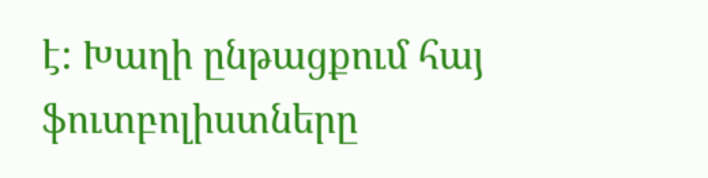է: Խաղի ընթացքում հայ ֆուտբոլիստները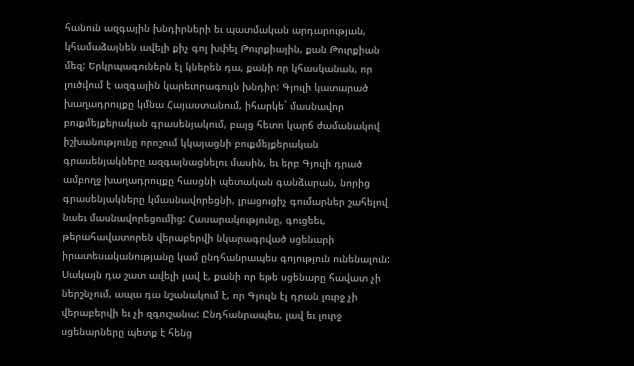հանուն ազգային խնդիրների եւ պատմական արդարության, կհամաձայնեն ավելի քիչ գոլ խփել Թուրքիային, քան Թուրքիան մեզ: Երկրպագուներն էլ կներեն դա, քանի որ կհասկանան, որ լուծվում է ազգային կարեւորագույն խնդիր: Գյուլի կատարած խաղադրույքը կմնա Հայաստանում, իհարկե` մասնավոր բուքմեյքերական գրասենյակում, բայց հետո կարճ ժամանակով իշխանությունը որոշում կկայացնի բուքմեյքերական գրասենյակները ազգայնացնելու մասին, եւ երբ Գյուլի դրած ամբողջ խաղադրույքը հասցնի պետական գանձարան, նորից գրասենյակները կմասնավորեցնի, լրացուցիչ գումարներ շահելով նաեւ մասնավորեցումից: Հասարակությունը, գուցեեւ, թերահավատորեն վերաբերվի նկարագրված սցենարի իրատեսականությանը կամ ընդհանրապես գոյություն ունենալուն: Սակայն դա շատ ավելի լավ է, քանի որ եթե սցենարը հավատ չի ներշնչում, ապա դա նշանակում է, որ Գյուլն էլ դրան լուրջ չի վերաբերվի եւ չի զգուշանա: Ընդհանրապես, լավ եւ լուրջ սցենարները պետք է հենց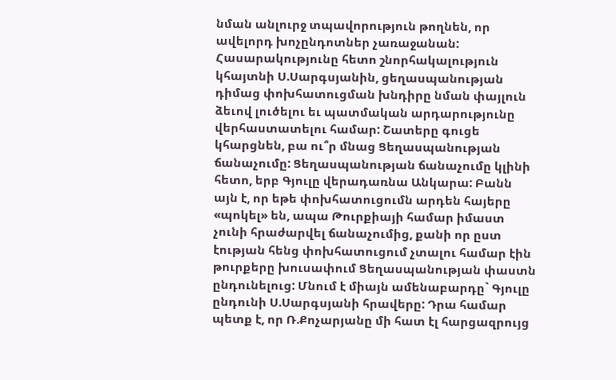նման անլուրջ տպավորություն թողնեն, որ ավելորդ խոչընդոտներ չառաջանան: Հասարակությունը հետո շնորհակալություն կհայտնի Ս.Սարգսյանին, ցեղասպանության դիմաց փոխհատուցման խնդիրը նման փայլուն ձեւով լուծելու եւ պատմական արդարությունը վերհաստատելու համար: Շատերը գուցե կհարցնեն, բա ու՞ր մնաց Ցեղասպանության ճանաչումը: Ցեղասպանության ճանաչումը կլինի հետո, երբ Գյուլը վերադառնա Անկարա: Բանն այն է, որ եթե փոխհատուցումն արդեն հայերը «պոկել» են, ապա Թուրքիայի համար իմաստ չունի հրաժարվել ճանաչումից, քանի որ ըստ էության հենց փոխհատուցում չտալու համար էին թուրքերը խուսափում Ցեղասպանության փաստն ընդունելուց: Մնում է միայն ամենաբարդը` Գյուլը ընդունի Ս.Սարգսյանի հրավերը: Դրա համար պետք է, որ Ռ.Քոչարյանը մի հատ էլ հարցազրույց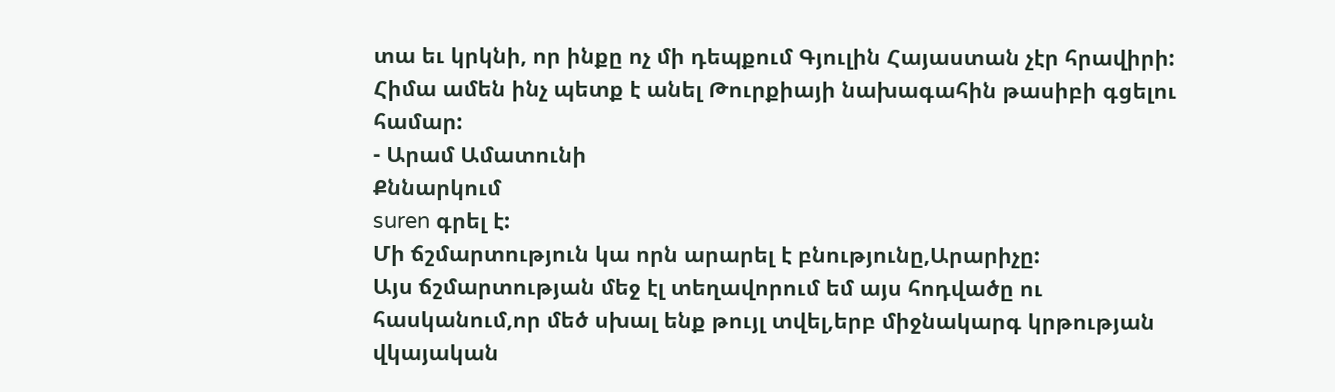տա եւ կրկնի, որ ինքը ոչ մի դեպքում Գյուլին Հայաստան չէր հրավիրի: Հիմա ամեն ինչ պետք է անել Թուրքիայի նախագահին թասիբի գցելու համար:
- Արամ Ամատունի
Քննարկում
suren գրել է:
Մի ճշմարտություն կա որն արարել է բնությունը,Արարիչը:
Այս ճշմարտության մեջ էլ տեղավորում եմ այս հոդվածը ու հասկանում,որ մեծ սխալ ենք թույլ տվել,երբ միջնակարգ կրթության վկայական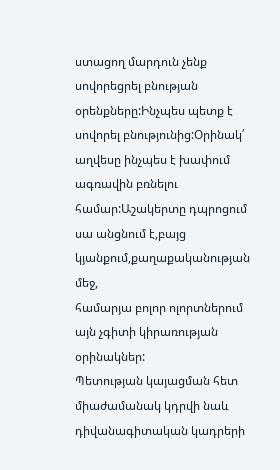ստացող մարդուն չենք սովորեցրել բնության
օրենքները:Ինչպես պետք է սովորել բնությունից:Օրինակ՛ աղվեսը ինչպես է խափում ագռավին բռնելու համար:Աշակերտը դպրոցում սա անցնում է,բայց կյանքում,քաղաքականության մեջ,
համարյա բոլոր ոլորտներում այն չգիտի կիրառության օրինակներ:
Պետության կայացման հետ միաժամանակ կդրվի նաև դիվանագիտական կադրերի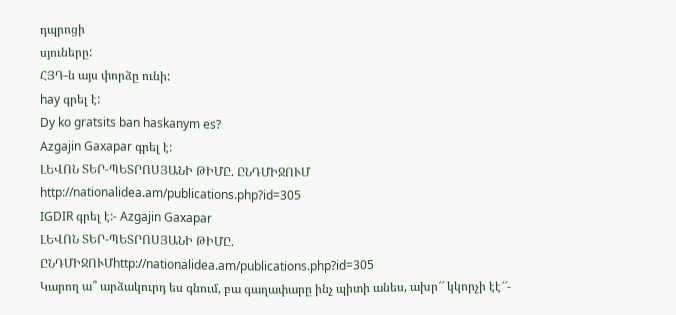դպրոցի
սյուները:
ՀՅԴ-ն այս փորձը ունի:
hay գրել է:
Dy ko gratsits ban haskanym es?
Azgajin Gaxapar գրել է:
ԼԵՎՈՆ ՏԵՐ-ՊԵՏՐՈՍՅԱՆԻ ԹԻՄԸ. ԸՆԴՄԻՋՈՒՄ
http://nationalidea.am/publications.php?id=305
IGDIR գրել է:- Azgajin Gaxapar
ԼԵՎՈՆ ՏԵՐ-ՊԵՏՐՈՍՅԱՆԻ ԹԻՄԸ. ԸՆԴՄԻՋՈՒՄhttp://nationalidea.am/publications.php?id=305
Կարող ա՞ արձակուրդ ես գնում, բա գաղափարը ինչ պիտի անես, ախր՜՜ կկորչի էէ՜՜-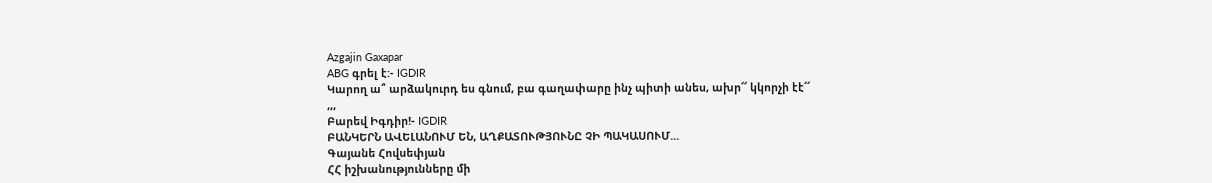Azgajin Gaxapar
ABG գրել է:- IGDIR
Կարող ա՞ արձակուրդ ես գնում, բա գաղափարը ինչ պիտի անես, ախր՜՜ կկորչի էէ՜՜
,,,
Բարեվ Իգդիր!- IGDIR
ԲԱՆԿԵՐՆ ԱՎԵԼԱՆՈՒՄ ԵՆ, ԱՂՔԱՏՈՒԹՅՈՒՆԸ ՉԻ ՊԱԿԱՍՈՒՄ...
Գայանե Հովսեփյան
ՀՀ իշխանությունները մի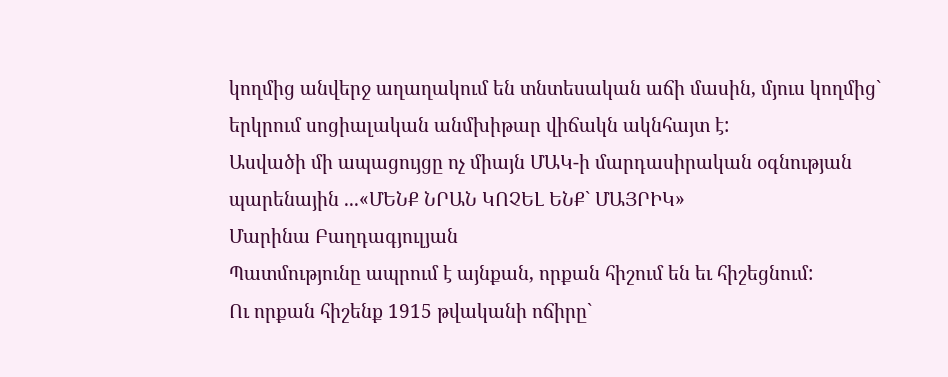կողմից անվերջ աղաղակում են տնտեսական աճի մասին, մյուս կողմից` երկրում սոցիալական անմխիթար վիճակն ակնհայտ է:
Ասվածի մի ապացույցը ոչ միայն ՄԱԿ-ի մարդասիրական օգնության պարենային ...«ՄԵՆՔ ՆՐԱՆ ԿՈՉԵԼ ԵՆՔ` ՄԱՅՐԻԿ»
Մարինա Բաղդագյուլյան
Պատմությունը ապրում է այնքան, որքան հիշում են եւ հիշեցնում:
Ու որքան հիշենք 1915 թվականի ոճիրը`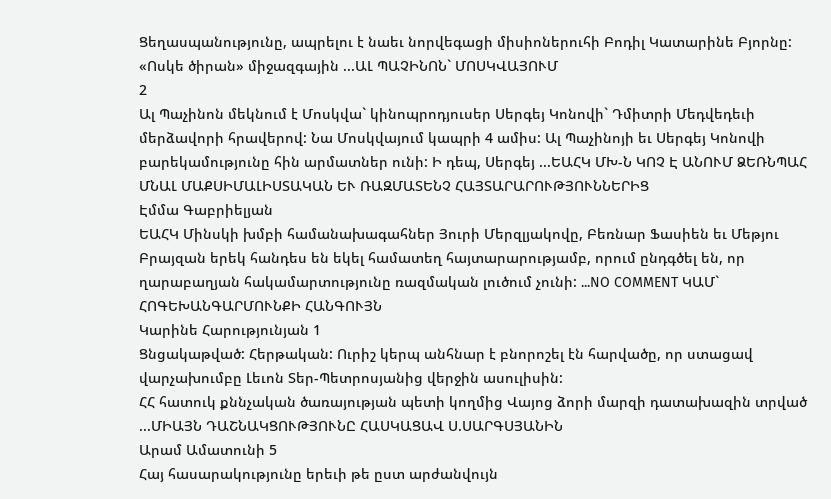Ցեղասպանությունը, ապրելու է նաեւ նորվեգացի միսիոներուհի Բոդիլ Կատարինե Բյորնը:
«Ոսկե ծիրան» միջազգային ...ԱԼ ՊԱՉԻՆՈՆ` ՄՈՍԿՎԱՅՈՒՄ
2
Ալ Պաչինոն մեկնում է Մոսկվա` կինոպրոդյուսեր Սերգեյ Կոնովի` Դմիտրի Մեդվեդեւի մերձավորի հրավերով: Նա Մոսկվայում կապրի 4 ամիս: Ալ Պաչինոյի եւ Սերգեյ Կոնովի բարեկամությունը հին արմատներ ունի: Ի դեպ, Սերգեյ ...ԵԱՀԿ ՄԽ-Ն ԿՈՉ Է ԱՆՈՒՄ ՁԵՌՆՊԱՀ ՄՆԱԼ ՄԱՔՍԻՄԱԼԻՍՏԱԿԱՆ ԵՒ ՌԱԶՄԱՏԵՆՉ ՀԱՅՏԱՐԱՐՈՒԹՅՈՒՆՆԵՐԻՑ
Էմմա Գաբրիելյան
ԵԱՀԿ Մինսկի խմբի համանախագահներ Յուրի Մերզլյակովը, Բեռնար Ֆասիեն եւ Մեթյու Բրայզան երեկ հանդես են եկել համատեղ հայտարարությամբ, որում ընդգծել են, որ ղարաբաղյան հակամարտությունը ռազմական լուծում չունի: ...NO COMMENT ԿԱՄ` ՀՈԳԵԽԱՆԳԱՐՄՈՒՆՔԻ ՀԱՆԳՈՒՅՆ
Կարինե Հարությունյան 1
Ցնցակաթված: Հերթական: Ուրիշ կերպ անհնար է բնորոշել էն հարվածը, որ ստացավ վարչախումբը Լեւոն Տեր-Պետրոսյանից վերջին ասուլիսին:
ՀՀ հատուկ քննչական ծառայության պետի կողմից Վայոց ձորի մարզի դատախազին տրված ...ՄԻԱՅՆ ԴԱՇՆԱԿՑՈՒԹՅՈՒՆԸ ՀԱՍԿԱՑԱՎ Ս.ՍԱՐԳՍՅԱՆԻՆ
Արամ Ամատունի 5
Հայ հասարակությունը երեւի թե ըստ արժանվույն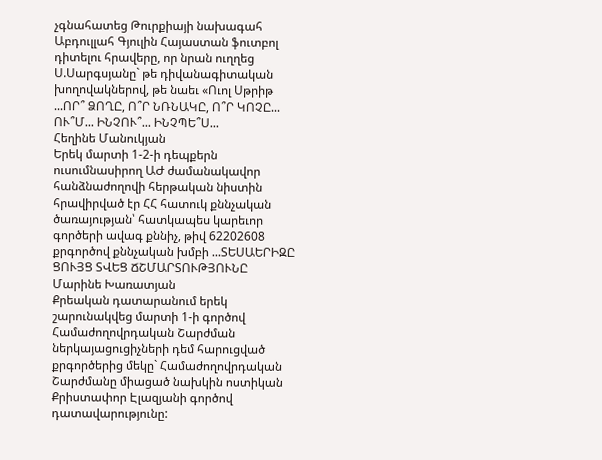չգնահատեց Թուրքիայի նախագահ Աբդուլլահ Գյուլին Հայաստան ֆուտբոլ դիտելու հրավերը, որ նրան ուղղեց Ս.Սարգսյանը` թե դիվանագիտական խողովակներով, թե նաեւ «Ուոլ Սթրիթ ...ՈՐ՞ ՁՈՂԸ, Ո՞Ր ՆՌՆԱԿԸ, Ո՞Ր ԿՈՉԸ... ՈՒ՞Մ... ԻՆՉՈՒ՞... ԻՆՉՊԵ՞Ս...
Հեղինե Մանուկյան
Երեկ մարտի 1-2-ի դեպքերն ուսումնասիրող ԱԺ ժամանակավոր հանձնաժողովի հերթական նիստին հրավիրված էր ՀՀ հատուկ քննչական ծառայության՝ հատկապես կարեւոր գործերի ավագ քննիչ, թիվ 62202608 քրգործով քննչական խմբի ...ՏԵՍԱԵՐԻԶԸ ՑՈՒՅՑ ՏՎԵՑ ՃՇՄԱՐՏՈՒԹՅՈՒՆԸ
Մարինե Խառատյան
Քրեական դատարանում երեկ շարունակվեց մարտի 1-ի գործով Համաժողովրդական Շարժման ներկայացուցիչների դեմ հարուցված քրգործերից մեկը` Համաժողովրդական Շարժմանը միացած նախկին ոստիկան Քրիստափոր Էլազյանի գործով դատավարությունը: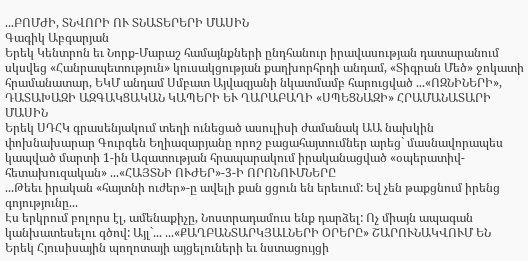...ԲՈՄԺԻ, ՏՆՎՈՐԻ ՈՒ ՏՆԱՏԵՐԵՐԻ ՄԱՍԻՆ
Գագիկ Աբգարյան
Երեկ Կենտրոն եւ Նորք-Մարաշ համայնքների ընդհանուր իրավասության դատարանում սկսվեց «Հանրապետություն» կուսակցության քաղխորհրդի անդամ, «Տիգրան Մեծ» ջոկատի հրամանատար, ԵԿՄ անդամ Սմբատ Այվազյանի նկատմամբ հարուցված ...«ՈԶՆԻՆԵՐԻ», ԴԱՏԱԽԱԶԻ ԱԶԳԱԿՑԱԿԱՆ ԿԱՊԵՐԻ ԵՒ ՂԱՐԱԲԱՂԻ «ՍՊԵՑՆԱԶԻ» ՀՐԱՄԱՆԱՏԱՐԻ ՄԱՍԻՆ
Երեկ ՍԴՀԿ գրասենյակում տեղի ունեցած ասուլիսի ժամանակ ԱԱ նախկին փոխնախարար Գուրգեն Եղիազարյանը որոշ բացահայտումներ արեց` մասնավորապես կապված մարտի 1-ին Ազատության հրապարակում իրականացված «օպերատիվ-հետախուզական» ...«ՀԱՅՏՆԻ ՈՒԺԵՐ»-3-Ի ՈՐՈՆՈՒՄՆԵՐԸ
...Թեեւ իրական «հայտնի ուժեր»-ը ավելի քան ցցուն են երեւում: Եվ չեն թաքցնում իրենց գոյությունը...
Էս երկրում բոլորս էլ, ամենաքիչը, Նոստրադամուս ենք դարձել: Ոչ միայն ապագան կանխատեսելու գծով: Այլ`... ...«ՔԱՂԲԱՆՏԱՐԿՅԱԼՆԵՐԻ ՕՐԵՐԸ» ՇԱՐՈՒՆԱԿՎՈՒՄ ԵՆ
Երեկ Հյուսիսային պողոտայի այցելուների եւ նստացույցի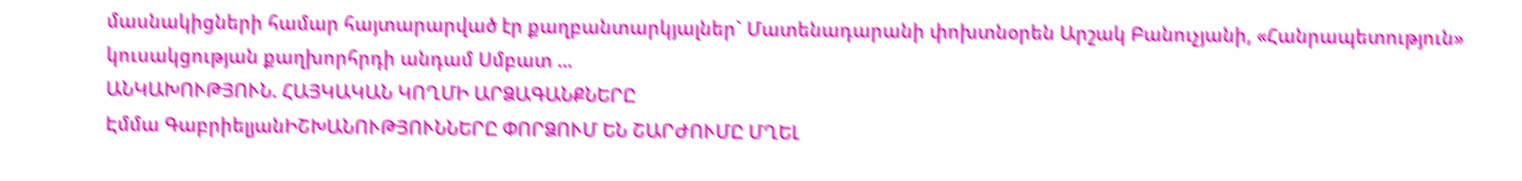մասնակիցների համար հայտարարված էր քաղբանտարկյալներ` Մատենադարանի փոխտնօրեն Արշակ Բանուչյանի, «Հանրապետություն» կուսակցության քաղխորհրդի անդամ Սմբատ ...
ԱՆԿԱԽՈՒԹՅՈՒՆ. ՀԱՅԿԱԿԱՆ ԿՈՂՄԻ ԱՐՁԱԳԱՆՔՆԵՐԸ
Էմմա ԳաբրիելյանԻՇԽԱՆՈՒԹՅՈՒՆՆԵՐԸ ՓՈՐՁՈՒՄ ԵՆ ՇԱՐԺՈՒՄԸ ՄՂԵԼ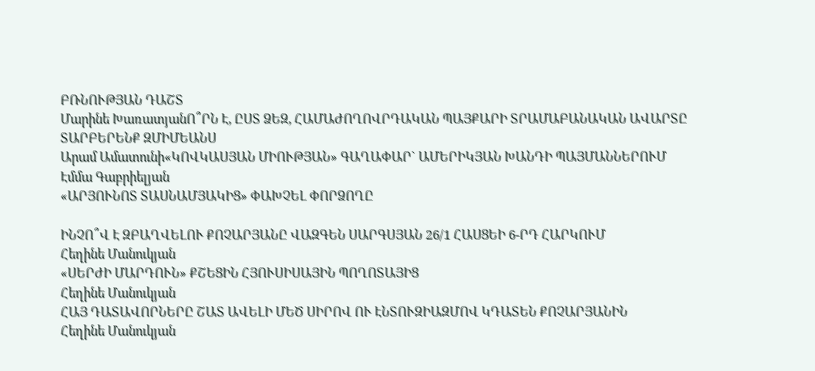ԲՌՆՈՒԹՅԱՆ ԴԱՇՏ
Մարինե ԽառատյանՈ՞ՐՆ Է, ԸՍՏ ՁԵԶ, ՀԱՄԱԺՈՂՈՎՐԴԱԿԱՆ ՊԱՅՔԱՐԻ ՏՐԱՄԱԲԱՆԱԿԱՆ ԱՎԱՐՏԸ
ՏԱՐԲԵՐԵՆՔ ԶՄԻՄԵԱՆՍ
Արամ Ամատունի«ԿՈՎԿԱՍՅԱՆ ՄԻՈՒԹՅԱՆ» ԳԱՂԱՓԱՐ` ԱՄԵՐԻԿՅԱՆ ԽԱՆԴԻ ՊԱՅՄԱՆՆԵՐՈՒՄ
Էմմա Գաբրիելյան
«ԱՐՅՈՒՆՈՏ ՏԱՍՆԱՄՅԱԿԻՑ» ՓԱԽՉԵԼ ՓՈՐՁՈՂԸ

ԻՆՉՈ՞Վ Է ԶԲԱՂՎԵԼՈՒ ՔՈՉԱՐՅԱՆԸ ՎԱԶԳԵՆ ՍԱՐԳՍՅԱՆ 26/1 ՀԱՍՑԵԻ 6-ՐԴ ՀԱՐԿՈՒՄ
Հեղինե Մանուկյան
«ՍԵՐԺԻ ՄԱՐԴՈՒՆ» ՔՇԵՑԻՆ ՀՅՈՒՍԻՍԱՅԻՆ ՊՈՂՈՏԱՅԻՑ
Հեղինե Մանուկյան
ՀԱՅ ԴԱՏԱՎՈՐՆԵՐԸ ՇԱՏ ԱՎԵԼԻ ՄԵԾ ՍԻՐՈՎ ՈՒ ԷՆՏՈՒԶԻԱԶՄՈՎ ԿԴԱՏԵՆ ՔՈՉԱՐՅԱՆԻՆ
Հեղինե Մանուկյան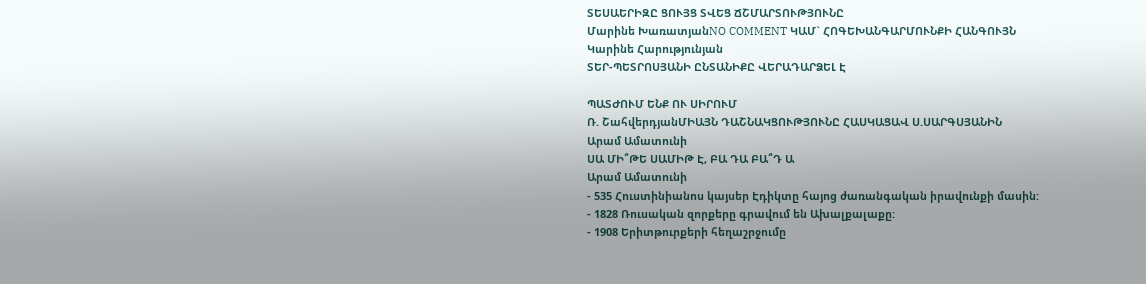ՏԵՍԱԵՐԻԶԸ ՑՈՒՅՑ ՏՎԵՑ ՃՇՄԱՐՏՈՒԹՅՈՒՆԸ
Մարինե ԽառատյանNO COMMENT ԿԱՄ` ՀՈԳԵԽԱՆԳԱՐՄՈՒՆՔԻ ՀԱՆԳՈՒՅՆ
Կարինե Հարությունյան
ՏԵՐ-ՊԵՏՐՈՍՅԱՆԻ ԸՆՏԱՆԻՔԸ ՎԵՐԱԴԱՐՁԵԼ Է

ՊԱՏԺՈՒՄ ԵՆՔ ՈՒ ՍԻՐՈՒՄ
Ռ. ՇահվերդյանՄԻԱՅՆ ԴԱՇՆԱԿՑՈՒԹՅՈՒՆԸ ՀԱՍԿԱՑԱՎ Ս.ՍԱՐԳՍՅԱՆԻՆ
Արամ Ամատունի
ՍԱ ՄԻ՞ԹԵ ՍԱՄԻԹ Է, ԲԱ ԴԱ ԲԱ՞Դ Ա
Արամ Ամատունի
- 535 Հուստինիանոս կայսեր Էդիկտը հայոց ժառանգական իրավունքի մասին:
- 1828 Ռուսական զորքերը գրավում են Ախալքալաքը:
- 1908 Երիտթուրքերի հեղաշրջումը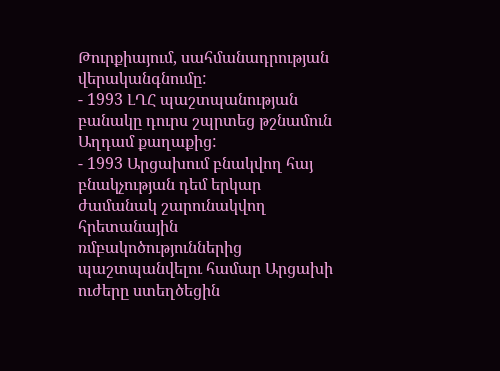Թուրքիայում, սահմանադրության վերականգնումը:
- 1993 ԼՂՀ պաշտպանության բանակը դուրս շպրտեց թշնամուն Աղդամ քաղաքից:
- 1993 Արցախում բնակվող հայ բնակչության դեմ երկար ժամանակ շարունակվող հրետանային ռմբակոծություններից պաշտպանվելու համար Արցախի ուժերը ստեղծեցին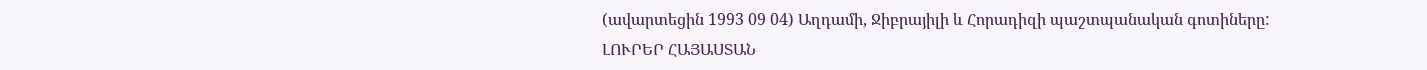(ավարտեցին 1993 09 04) Աղդամի, Ջիբրայիլի և Հորադիզի պաշտպանական գոտիները:
ԼՈՒՐԵՐ ՀԱՅԱՍՏԱՆ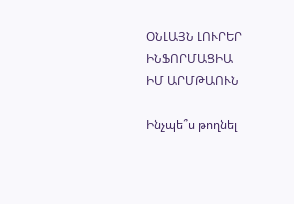ՕՆԼԱՅՆ ԼՈՒՐԵՐ
ԻՆՖՈՐՄԱՑԻԱ
ԻՄ ԱՐՄԹԱՈՒՆ

Ինչպե՞ս թողնել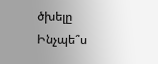ծխելը
Ինչպե՞ս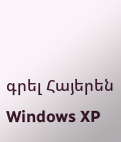գրել Հայերեն Windows XP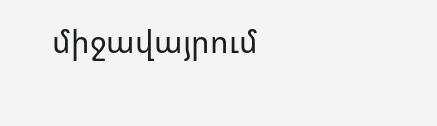միջավայրում